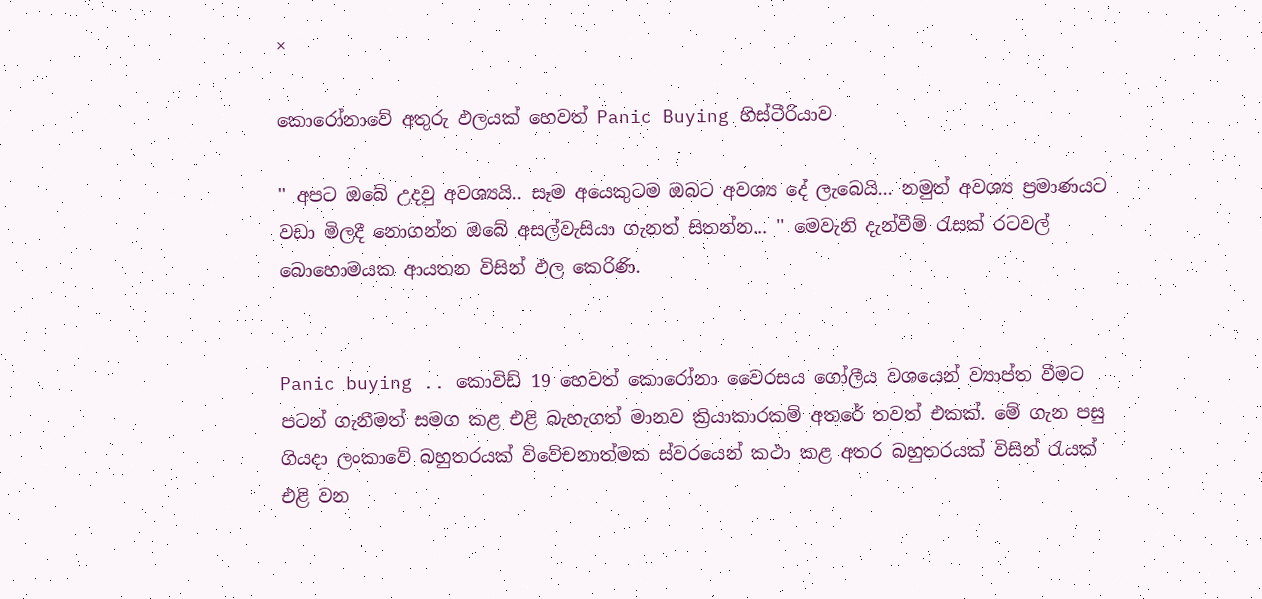×

කොරෝනාවේ අතුරු ඵලයක් හෙවත් Panic Buying හිස්ටීරියාව

'' අපට ඔබේ උදවු අවශ්‍යයි.. සෑම අයෙකුටම ඔබට අවශ්‍ය දේ ලැබෙයි... නමුත් අවශ්‍ය ප්‍රමාණයට වඩා මිලදී නොගන්න ඔබේ අසල්වැසියා ගැනත් සිතන්න... '' මෙවැනි දැන්වීම් රැසක් රටවල් බොහොමයක ආයතන විසින් ඵල කෙරිණි.


Panic buying .. කොවිඩ් 19 හෙවත් කොරෝනා වෛරසය ගෝලීය වශයෙන් ව්‍යාප්ත වීමට පටන් ගැනීමත් සමග කළ එළි බැහැගත් මානව ක්‍රියාකාරකම් අතරේ තවත් එකක්. මේ ගැන පසු ගියදා ලංකාවේ බහුතරයක් විවේචනාත්මක ස්වරයෙන් කථා කළ අතර බහුතරයක් විසින් රැයක් එළි වන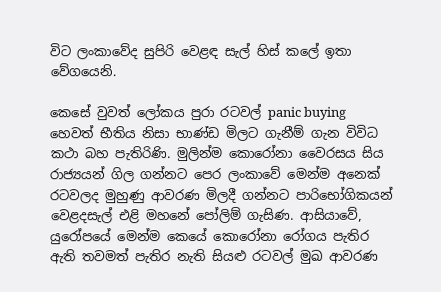විට ලංකාවේද සුපිරි වෙළඳ සැල් හිස් කලේ ඉතා වේගයෙනි.

කෙසේ වුවත් ලෝකය පුරා රටවල් panic buying හෙවත් භීතිය නිසා භාණ්ඩ මිලට ගැනීම් ගැන විවිධ කථා බහ පැතිරිණි. මුලින්ම කොරෝනා වෛරසය සිය රාජ්‍යයන් ගිල ගන්නට පෙර ලංකාවේ මෙන්ම අනෙක් රටවලද මුහුණු ආවරණ මිලදී ගන්නට පාරිභෝගිකයන් වෙළදසැල් එළි මහනේ පෝලිම් ගැසිණ. ආසියාවේ, යුරෝපයේ මෙන්ම කෙයේ කොරෝනා රෝගය පැතිර ඇති තවමත් පැතිර නැති සියළු රටවල් මුඛ ආවරණ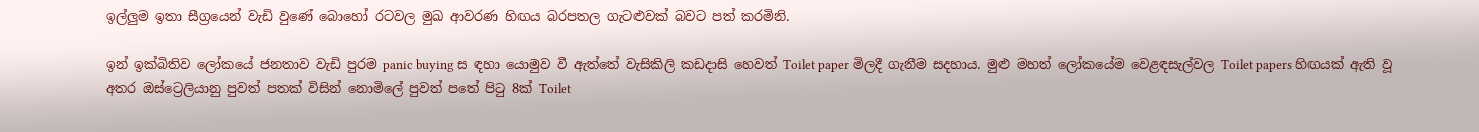ඉල්ලුම ඉතා සීග්‍රයෙන් වැඩි වුණේ බොහෝ රටවල මුඛ ආවරණ හිඟය බරපතල ගැටළුවක් බවට පත් කරමිනි.

ඉන් ඉක්බිතිව ලෝකයේ ජනතාව වැඩි පුරම panic buying ස ඳහා යොමුව වී ඇත්තේ වැසිකිලි කඩදාසි හෙවත් Toilet paper මිලදී ගැනීම සදහාය. මුළු මහත් ලෝකයේම වෙළඳසැල්වල Toilet papers හිඟයක් ඇති වූ අතර ඔස්ට්‍රෙලියානු පුවත් පතක් විසින් නොමිලේ පුවත් පතේ පිටු 8ක් Toilet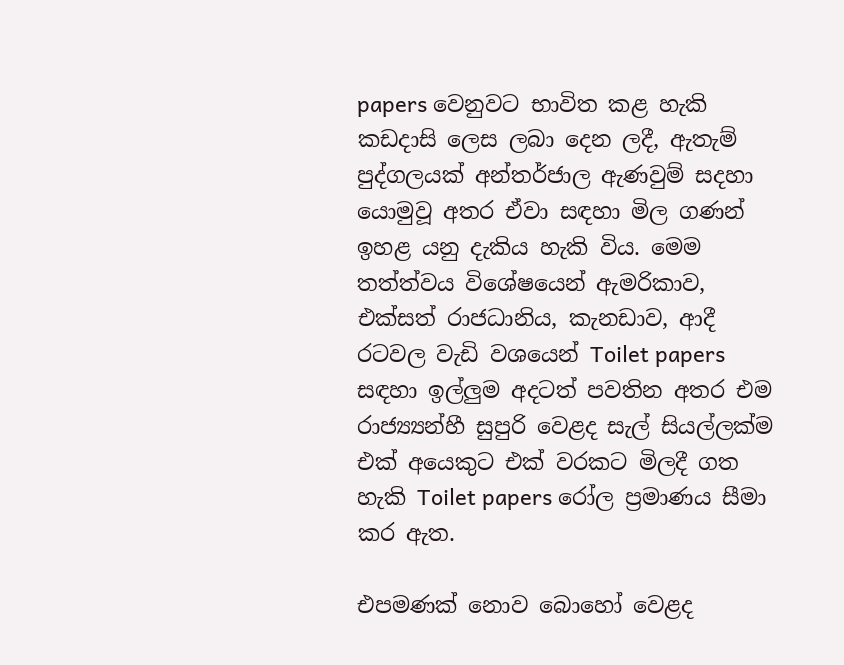papers වෙනුවට භාවිත කළ හැකි කඩදාසි ලෙස ලබා දෙන ලදී, ඇතැම් පුද්ගලයක් අන්තර්ජාල ඇණවුම් සදහා යොමුවූ අතර ඒවා සඳහා මිල ගණන් ඉහළ යනු දැකිය හැකි විය. මෙම තත්ත්වය විශේෂයෙන් ඇමරිකාව, එක්සත් රාජධානිය, කැනඩාව, ආදී රටවල වැඩි වශයෙන් Toilet papers සඳහා ඉල්ලුම අදටත් පවතින අතර එම රාජ්‍ය්‍යන්හී සුපුරි වෙළද සැල් සියල්ලක්ම එක් අයෙකුට එක් වරකට මිලදී ගත හැකි Toilet papers රෝල ප්‍රමාණය සීමා කර ඇත.

එපමණක් නොව බොහෝ වෙළද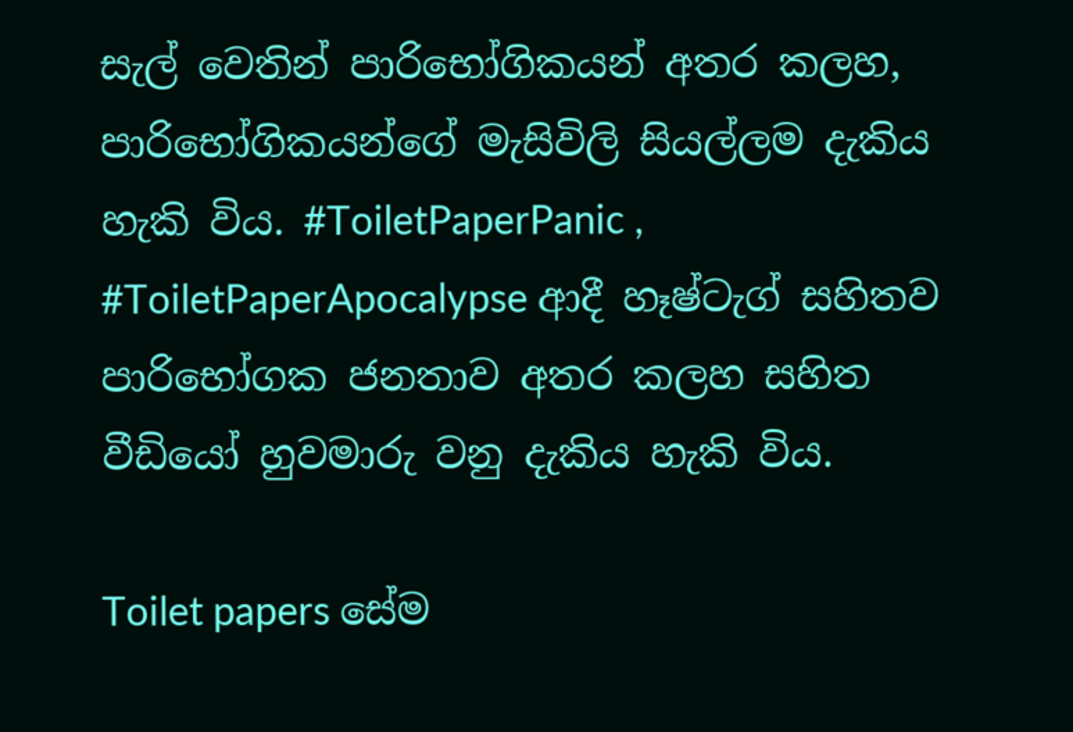සැල් වෙතින් පාරිභෝගිකයන් අතර කලහ, පාරිභෝගිකයන්ගේ මැසිවිලි සියල්ලම දැකිය හැකි විය. #ToiletPaperPanic , #ToiletPaperApocalypse ආදී හෑෂ්ටැග් සහිතව පාරිභෝගක ජනතාව අතර කලහ සහිත වීඩියෝ හුවමාරු වනු දැකිය හැකි විය.

Toilet papers සේම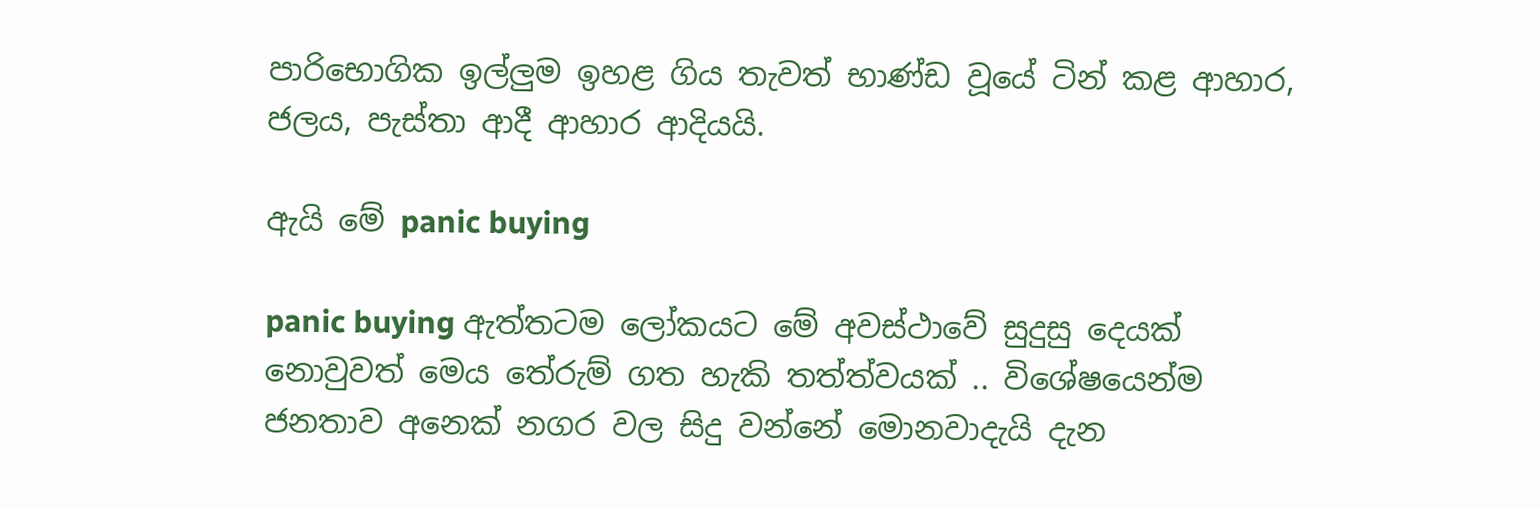පාරිභොගික ඉල්ලුම ඉහළ ගිය තැවත් භාණ්ඩ වූයේ ටින් කළ ආහාර, ජලය, පැස්තා ආදී ආහාර ආදියයි.

ඇයි මේ panic buying

panic buying ඇත්තටම ලෝකයට මේ අවස්ථාවේ සුදුසු දෙයක් නොවුවත් මෙය තේරුම් ගත හැකි තත්ත්වයක් .. විශේෂයෙන්ම ජනතාව අනෙක් නගර වල සිදු වන්නේ මොනවාදැයි දැන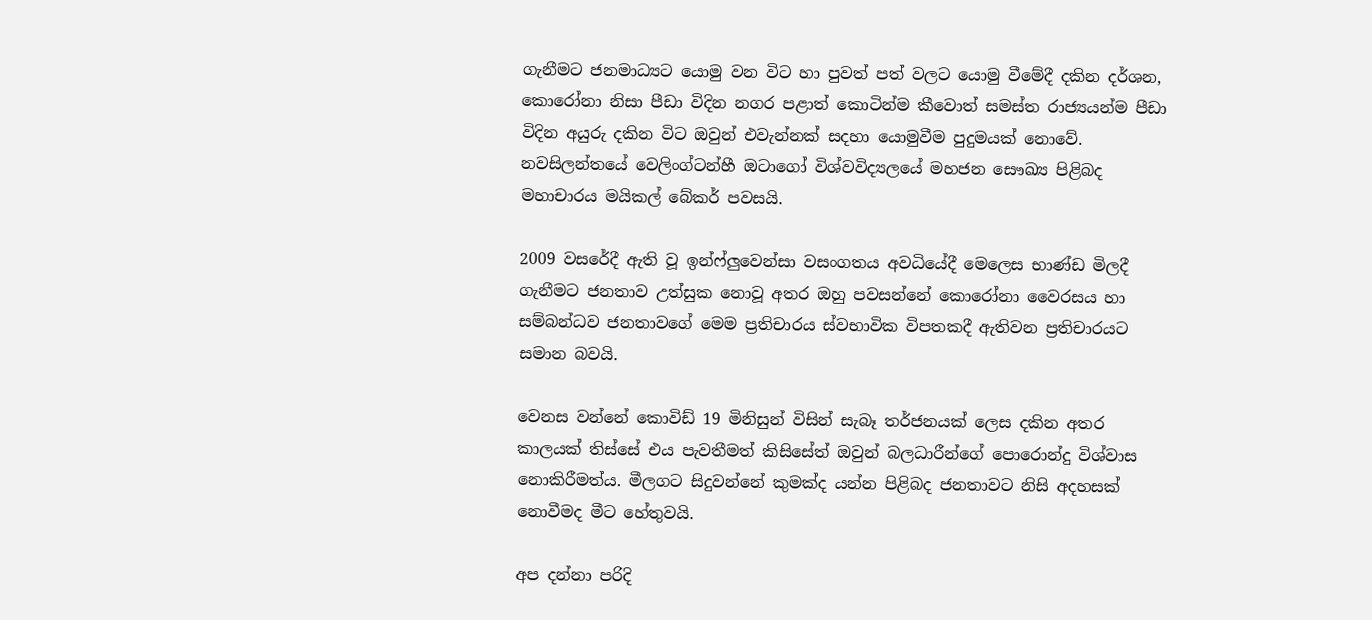ගැනීමට ජනමාධ්‍යට යොමු වන විට හා පුවත් පත් වලට යොමු වීමේදී දකින දර්ශන, කොරෝනා නිසා පීඩා විදින නගර පළාත් කොටින්ම කීවොත් සමස්ත රාජ්‍යයන්ම පීඩා විදින අයුරු දකින විට ඔවුන් එවැන්නක් සදහා යොමුවීම පුදුමයක් නොවේ. නවසිලන්තයේ වෙලිංග්ටන්හී ඔටාගෝ විශ්වවිද්‍යලයේ මහජන සෞඛ්‍ය පිළිබද මහාචාරය මයිකල් බේකර් පවසයි.

2009 වසරේදී ඇති වූ ඉන්ෆ්ලුවෙන්සා වසංගතය අවධියේදී මෙලෙස භාණ්ඩ මිලදී ගැනීමට ජනතාව උත්සුක නොවූ අතර ඔහු පවසන්නේ කොරෝනා වෛරසය හා සම්බන්ධව ජනතාවගේ මෙම ප්‍රතිචාරය ස්වභාවික විපතකදී ඇතිවන ප්‍රතිචාරයට සමාන බවයි.

වෙනස වන්නේ කොවිඩ් 19 මිනිසුන් විසින් සැබෑ තර්ජනයක් ලෙස දකින අතර කාලයක් තිස්සේ එය පැවතීමත් කිසිසේත් ඔවුන් බලධාරීන්ගේ පොරොන්දු විශ්වාස නොකිරීමත්ය. මීලගට සිදුවන්නේ කුමක්ද යන්න පිළිබද ජනතාවට නිසි අදහසක් නොවීමද මීට හේතුවයි.

අප දන්නා පරිදි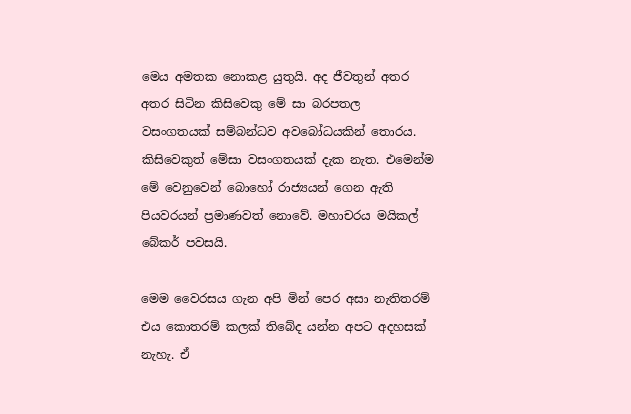මෙය අමතක නොකළ යුතුයි. අද ජීවතුන් අතර අතර සිටින කිසිවෙකු මේ සා බරපතල වසංගතයක් සම්බන්ධව අවබෝධයකින් තොරය. කිසිවෙකුත් මේසා වසංගතයක් දැක නැත. එමෙන්ම මේ වෙනුවෙන් බොහෝ රාජ්‍යයන් ගෙන ඇති පියවරයන් ප්‍රමාණවත් නොවේ. මහාචරය මයිකල් බේකර් පවසයි.

මෙම වෛරසය ගැන අපි මින් පෙර අසා නැතිතරම් එය කොතරම් කලක් තිබේද යන්න අපට අදහසක් නැහැ. ඒ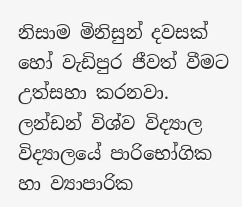නිසාම මිනිසුන් දවසක් හෝ වැඩිපුර ජීවත් වීමට උත්සහා කරනවා. ලන්ඩන් විශ්ව විද්‍යාල විද්‍යාලයේ පාරිභෝගික හා ව්‍යාපාරික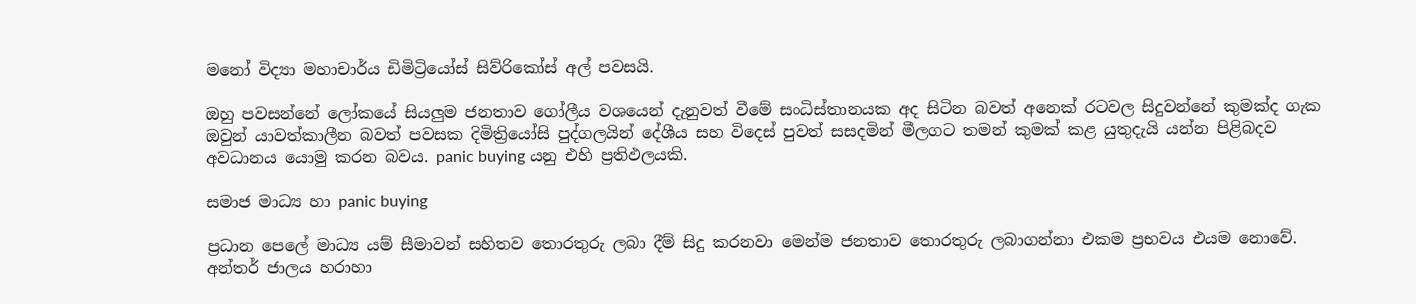මනෝ විද්‍යා මහාචාර්ය ඩිමිට්‍රියෝස් සිව්රිකෝස් අල් පවසයි.

ඔහු පවසන්නේ ලෝකයේ සියලුම ජනතාව ගෝලීය වශයෙන් දැනුවත් වීමේ සංධිස්තානයක අද සිටින බවත් අනෙක් රටවල සිදුවන්නේ කුමක්ද ගැක ඔවුන් යාවත්කාලීන බවත් පවසක දිමිත්‍රියෝසි පුද්ගලයින් දේශීය සහ විදෙස් පුවත් සසදමින් මීලගට තමන් කුමක් කළ යුතුදැයි යන්න පිළිබදව අවධානය යොමු කරන බවය. panic buying යනු එහි ප්‍රතිඵලයකි.

සමාජ මාධ්‍ය හා panic buying

ප්‍රධාන පෙලේ මාධ්‍ය යම් සීමාවන් සහිතව තොරතුරු ලබා දීම් සිදු කරනවා මෙන්ම ජනතාව තොරතුරු ලබාගන්නා එකම ප්‍රභවය එයම නොවේ. අන්තර් ජාලය හරාහා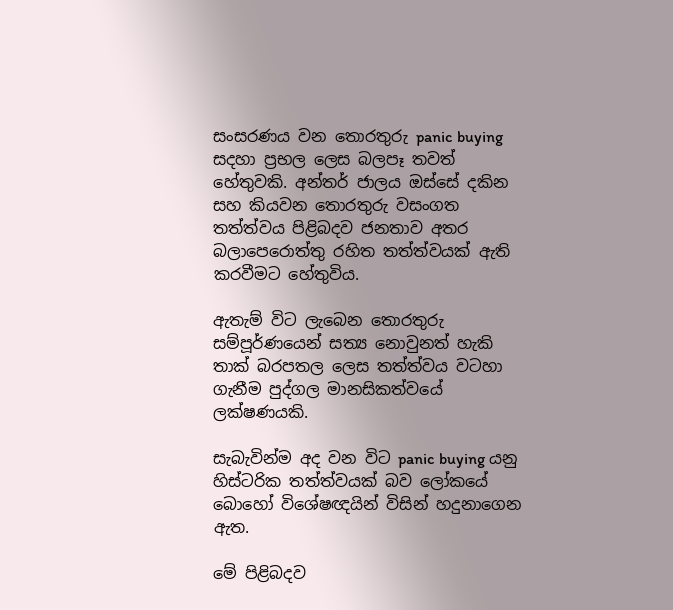සංසරණය වන තොරතුරු panic buying සදහා ප්‍රභල ලෙස බලපෑ තවත් හේතුවකි. අන්තර් ජාලය ඔස්සේ දකින සහ කියවන තොරතුරු වසංගත තත්ත්වය පිළිබදව ජනතාව අතර බලාපෙරොත්තු රහිත තත්ත්වයක් ඇති කරවීමට හේතුවිය.

ඇතැම් විට ලැබෙන තොරතුරු සම්පූර්ණයෙන් සත්‍ය නොවුනත් හැකි තාක් බරපතල ලෙස තත්ත්වය වටහා ගැනීම පුද්ගල මානසිකත්වයේ ලක්ෂණයකි.

සැබැවින්ම අද වන විට panic buying යනු හිස්ටරික තත්ත්වයක් බව ලෝකයේ බොහෝ විශේෂඥයින් විසින් හදුනාගෙන ඇත.

මේ පිළිබදව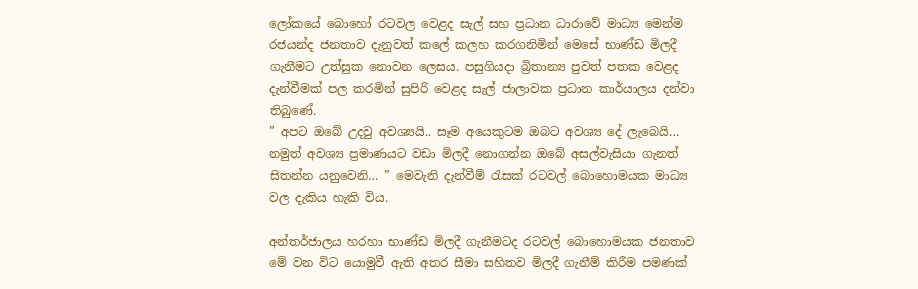ලෝකයේ බොහෝ රටවල වෙළද සැල් සහ ප්‍රධාන ධාරාවේ මාධ්‍ය මෙන්ම රජයන්ද ජනතාව දැනුවත් කලේ කලහ කරගනිමින් මෙසේ භාණ්ඩ මිලදී ගැනීමට උත්සුක නොවන ලෙසය. පසුගියදා බ්‍රිතාන්‍ය පුවත් පතක වෙළද දැන්වීමක් පල කරමින් සුපිරි වෙළද සැල් ජාලාවක ප්‍රධාන කාර්යාලය දන්වා තිබුණේ.
” අපට ඔබේ උදවු අවශ්‍යයි.. සෑම අයෙකුටම ඔබට අවශ්‍ය දේ ලැබෙයි… නමුත් අවශ්‍ය ප්‍රමාණයට වඩා මිලදී නොගන්න ඔබේ අසල්වැසියා ගැනත් සිතන්න යනුවෙනි… ” මෙවැනි දැන්වීම් රැසක් රටවල් බොහොමයක මාධ්‍ය වල දැකිය හැකි විය.

අන්තර්ජාලය හරහා භාණ්ඩ මිලදී ගැනීමටද රටවල් බොහොමයක ජනතාව මේ වන විට යොමුවී ඇති අතර සීමා සහිතව මිලදී ගැනීම් කිරීම පමණක්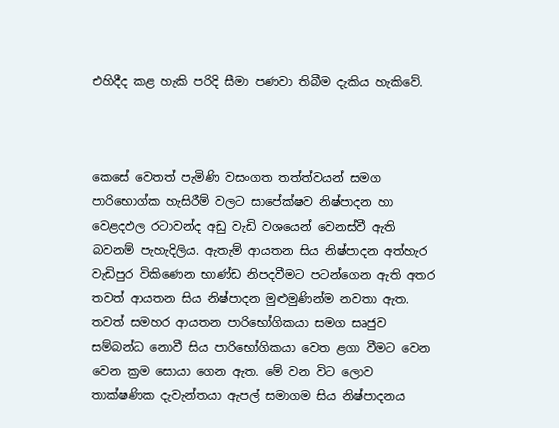එහිදීද කළ හැකි පරිදි සීමා පණවා තිබීම දැකිය හැකිවේ.



කෙසේ වෙතත් පැමිණි වසංගත තත්ත්වයන් සමග පාරිභොග්ක හැසිරීම් වලට සාපේක්ෂව නිෂ්පාදන හා වෙළදඵල රටාවන්ද අඩු වැඩි වශයෙන් වෙනස්වී ඇති බවනම් පැහැදිලිය. ඇතැම් ආයතන සිය නිෂ්පාදන අත්හැර වැඩිපුර විකිණෙන භාණ්ඩ නිපදවීමට පටන්ගෙන ඇති අතර තවත් ආයතන සිය නිෂ්පාදන මුළුමුණින්ම නවතා ඇත. තවත් සමහර ආයතන පාරිභෝගිකයා සමග සෘජුව සම්බන්ධ නොවී සිය පාරිභෝගිකයා වෙත ළගා වීමට වෙන වෙන ක්‍රම සොයා ගෙන ඇත. මේ වන විට ලොව තාක්ෂණික දැවැන්තයා ඇපල් සමාගම සිය නිෂ්පාදනය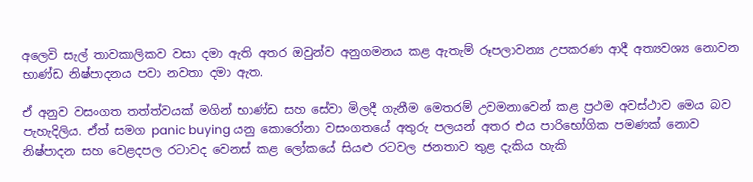අලෙවි සැල් තාවකාලිකව වසා දමා ඇති අතර ඔවුන්ව අනුගමනය කළ ඇතැම් රූපලාවන්‍ය උපකරණ ආදී අත්‍යවශ්‍ය නොවන භාණ්ඩ නිෂ්පාදනය පවා නවතා දමා ඇත.

ඒ අනුව වසංගත තත්ත්වයක් මගින් භාණ්ඩ සහ සේවා මිලදී ගැනීම මෙතරම් උවමනාවෙන් කළ ප්‍රථම අවස්ථාව මෙය බව පැහැදිලිය. ඒත් සමග panic buying යනු කොරෝනා වසංගතයේ අතුරු පලයන් අතර එය පාරිභෝගික පමණක් නොව නිෂ්පාදන සහ වෙළදපල රටාවද වෙනස් කළ ලෝකයේ සියළු රටවල ජනතාව තුළ දැකිය හැකි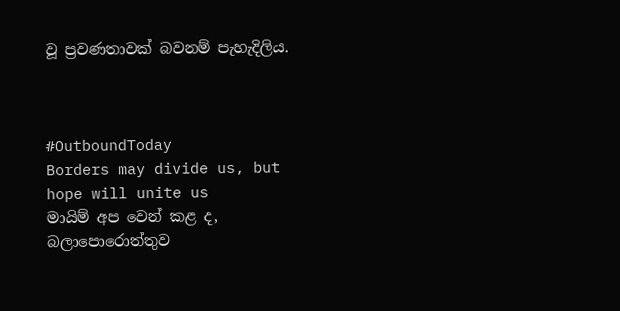වූ ප්‍රවණතාවක් බවනම් පැහැදිලිය.



#OutboundToday
Borders may divide us, but hope will unite us
මායිම් අප වෙන් කළ ද, බලාපොරොත්තුව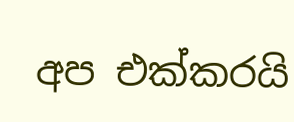අප එක්කරයි